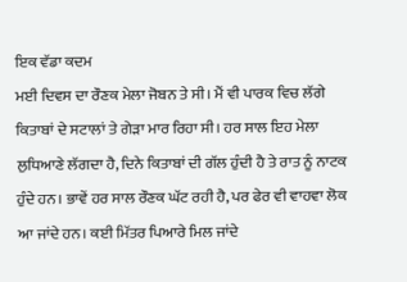ਇਕ ਵੱਡਾ ਕਦਮ
ਮਈ ਦਿਵਸ ਦਾ ਰੌਣਕ ਮੇਲਾ ਜੋਬਨ ਤੇ ਸੀ। ਮੈਂ ਵੀ ਪਾਰਕ ਵਿਚ ਲੱਗੇ ਕਿਤਾਬਾਂ ਦੇ ਸਟਾਲਾਂ ਤੇ ਗੇੜਾ ਮਾਰ ਰਿਹਾ ਸੀ। ਹਰ ਸਾਲ ਇਹ ਮੇਲਾ ਲੁਧਿਆਣੇ ਲੱਗਦਾ ਹੈ, ਦਿਨੇ ਕਿਤਾਬਾਂ ਦੀ ਗੱਲ ਹੁੰਦੀ ਹੈ ਤੇ ਰਾਤ ਨੂੰ ਨਾਟਕ ਹੁੰਦੇ ਹਨ। ਭਾਵੇਂ ਹਰ ਸਾਲ ਰੌਣਕ ਘੱਟ ਰਹੀ ਹੈ, ਪਰ ਫੇਰ ਵੀ ਵਾਹਵਾ ਲੋਕ ਆ ਜਾਂਦੇ ਹਨ। ਕਈ ਮਿੱਤਰ ਪਿਆਰੇ ਮਿਲ ਜਾਂਦੇ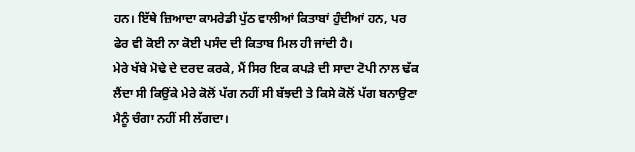ਹਨ। ਇੱਥੇ ਜ਼ਿਆਦਾ ਕਾਮਰੇਡੀ ਪੁੱਠ ਵਾਲੀਆਂ ਕਿਤਾਬਾਂ ਹੁੰਦੀਆਂ ਹਨ, ਪਰ ਫੇਰ ਵੀ ਕੋਈ ਨਾ ਕੋਈ ਪਸੰਦ ਦੀ ਕਿਤਾਬ ਮਿਲ ਹੀ ਜਾਂਦੀ ਹੈ।
ਮੇਰੇ ਖੱਬੇ ਮੋਢੇ ਦੇ ਦਰਦ ਕਰਕੇ, ਮੈਂ ਸਿਰ ਇਕ ਕਪੜੇ ਦੀ ਸਾਦਾ ਟੋਪੀ ਨਾਲ ਢੱਕ ਲੈਂਦਾ ਸੀ ਕਿਉਂਕੇ ਮੇਰੇ ਕੋਲੋਂ ਪੱਗ ਨਹੀਂ ਸੀ ਬੱਝਦੀ ਤੇ ਕਿਸੇ ਕੋਲੋਂ ਪੱਗ ਬਨਾਉਣਾ ਮੈਨੂੰ ਚੰਗਾ ਨਹੀਂ ਸੀ ਲੱਗਦਾ।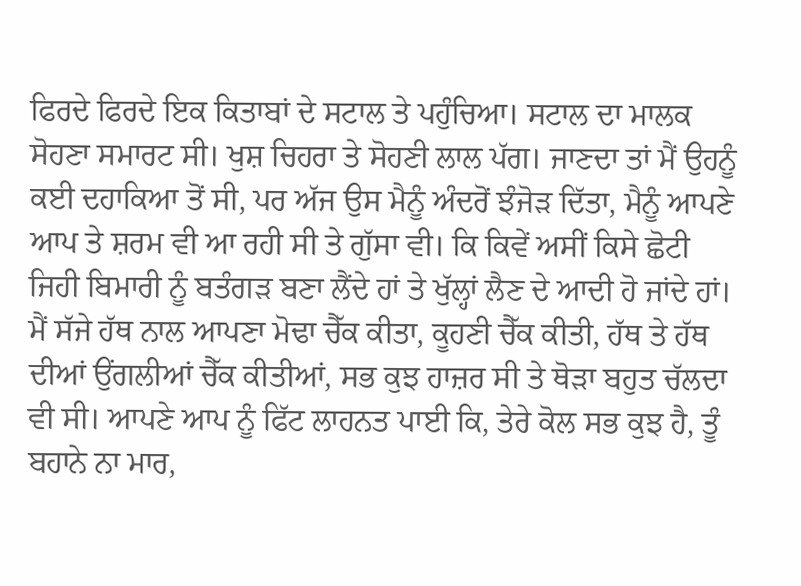ਫਿਰਦੇ ਫਿਰਦੇ ਇਕ ਕਿਤਾਬਾਂ ਦੇ ਸਟਾਲ ਤੇ ਪਹੁੰਚਿਆ। ਸਟਾਲ ਦਾ ਮਾਲਕ ਸੋਹਣਾ ਸਮਾਰਟ ਸੀ। ਖੁਸ਼ ਚਿਹਰਾ ਤੇ ਸੋਹਣੀ ਲਾਲ ਪੱਗ। ਜਾਣਦਾ ਤਾਂ ਮੈਂ ਉਹਨੂੰ ਕਈ ਦਹਾਕਿਆ ਤੋਂ ਸੀ, ਪਰ ਅੱਜ ਉਸ ਮੈਨੂੰ ਅੰਦਰੋਂ ਝੰਜੋੜ ਦਿੱਤਾ, ਮੈਨੂੰ ਆਪਣੇ ਆਪ ਤੇ ਸ਼ਰਮ ਵੀ ਆ ਰਹੀ ਸੀ ਤੇ ਗੁੱਸਾ ਵੀ। ਕਿ ਕਿਵੇਂ ਅਸੀਂ ਕਿਸੇ ਛੋਟੀ ਜਿਹੀ ਬਿਮਾਰੀ ਨੂੰ ਬਤੰਗੜ ਬਣਾ ਲੈਂਦੇ ਹਾਂ ਤੇ ਖੁੱਲ੍ਹਾਂ ਲੈਣ ਦੇ ਆਦੀ ਹੋ ਜਾਂਦੇ ਹਾਂ। ਮੈਂ ਸੱਜੇ ਹੱਥ ਨਾਲ ਆਪਣਾ ਮੋਢਾ ਚੈੱਕ ਕੀਤਾ, ਕੂਹਣੀ ਚੈੱਕ ਕੀਤੀ, ਹੱਥ ਤੇ ਹੱਥ ਦੀਆਂ ਉਂਗਲੀਆਂ ਚੈੱਕ ਕੀਤੀਆਂ, ਸਭ ਕੁਝ ਹਾਜ਼ਰ ਸੀ ਤੇ ਥੋੜਾ ਬਹੁਤ ਚੱਲਦਾ ਵੀ ਸੀ। ਆਪਣੇ ਆਪ ਨੂੰ ਫਿੱਟ ਲਾਹਨਤ ਪਾਈ ਕਿ, ਤੇਰੇ ਕੋਲ ਸਭ ਕੁਝ ਹੈ, ਤੂੰ ਬਹਾਨੇ ਨਾ ਮਾਰ,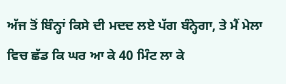ਅੱਜ ਤੋਂ ਬਿੰਨ੍ਹਾਂ ਕਿਸੇ ਦੀ ਮਦਦ ਲਏ ਪੱਗ ਬੰਨ੍ਹੇਗਾ, ਤੇ ਮੈਂ ਮੇਲਾ ਵਿਚ ਛੱਡ ਕਿ ਘਰ ਆ ਕੇ 40 ਮਿੰਟ ਲਾ ਕੇ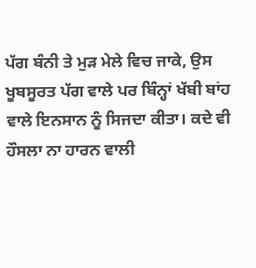ਪੱਗ ਬੰਨੀ ਤੇ ਮੁੜ ਮੇਲੇ ਵਿਚ ਜਾਕੇ, ਉਸ ਖੂਬਸੂਰਤ ਪੱਗ ਵਾਲੇ ਪਰ ਬਿੰਨ੍ਹਾਂ ਖੱਬੀ ਬਾਂਹ ਵਾਲੇ ਇਨਸਾਨ ਨੂੰ ਸਿਜਦਾ ਕੀਤਾ। ਕਦੇ ਵੀ ਹੌਸਲਾ ਨਾ ਹਾਰਨ ਵਾਲੀ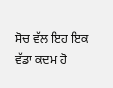ਸੋਚ ਵੱਲ ਇਹ ਇਕ ਵੱਡਾ ਕਦਮ ਹੋ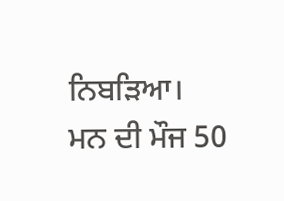ਨਿਬੜਿਆ।
ਮਨ ਦੀ ਮੌਜ 50